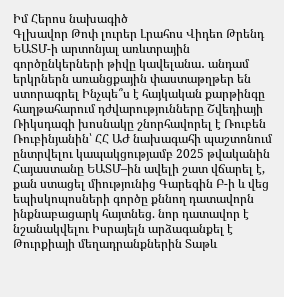Իմ Հերոս նախագիծ
Գլխավոր Թոփ լուրեր Լրահոս Վիդեո Թրենդ
ԵԱՏՄ-ի արտոնյալ առևտրային գործընկերների թիվը կավելանա․ անդամ երկրներն առանցքային փաստաթղթեր են ստորագրել Ինչպե՞ս է հայկական քարթինգը հաղթահարում դժվարությունները Շվեդիայի Ռիկսդագի խոսնակը շնորհավորել է Ռուբեն Ռուբինյանին՝ ՀՀ ԱԺ նախագահի պաշտոնում ընտրվելու կապակցությամբ 2025 թվականին Հայաստանը ԵԱՏՄ–ին ավելի շատ վճարել է, քան ստացել միությունից Գարեգին Բ-ի և վեց եպիսկոպոսների գործը քննող դատավորն ինքնաբացարկ հայտնեց. նոր դատավոր է նշանակվելու Իսրայելն արձագանքել է Թուրքիայի մեղադրանքներին Տաթև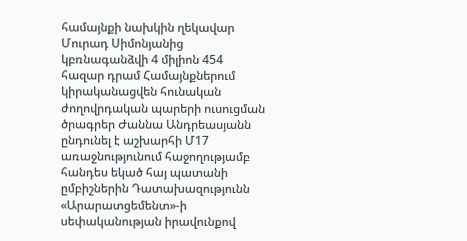համայնքի նախկին ղեկավար Մուրադ Սիմոնյանից կբռնագանձվի 4 միլիոն 454 հազար դրամ Համայնքներում կիրականացվեն հունական ժողովրդական պարերի ուսուցման ծրագրեր Ժաննա Անդրեասյանն ընդունել է աշխարհի Մ17 առաջնությունում հաջողությամբ հանդես եկած հայ պատանի ըմբիշներին Դատախազությունն «Արարատցեմենտ»-ի սեփականության իրավունքով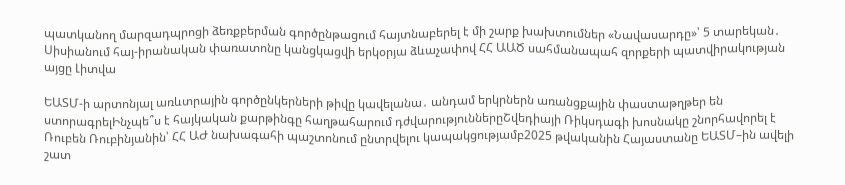պատկանող մարզադպրոցի ձեռքբերման գործընթացում հայտնաբերել է մի շարք խախտումներ «Նավասարդը»՝ 5 տարեկան․ Սիսիանում հայ-իրանական փառատոնը կանցկացվի երկօրյա ձևաչափով ՀՀ ԱԱԾ սահմանապահ զորքերի պատվիրակության այցը Լիտվա

ԵԱՏՄ-ի արտոնյալ առևտրային գործընկերների թիվը կավելանա․ անդամ երկրներն առանցքային փաստաթղթեր են ստորագրելԻնչպե՞ս է հայկական քարթինգը հաղթահարում դժվարություններըՇվեդիայի Ռիկսդագի խոսնակը շնորհավորել է Ռուբեն Ռուբինյանին՝ ՀՀ ԱԺ նախագահի պաշտոնում ընտրվելու կապակցությամբ2025 թվականին Հայաստանը ԵԱՏՄ–ին ավելի շատ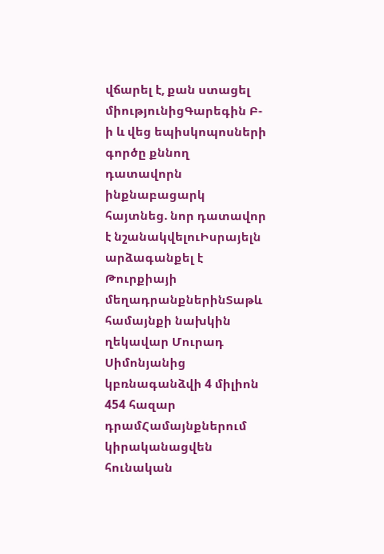վճարել է, քան ստացել միությունիցԳարեգին Բ-ի և վեց եպիսկոպոսների գործը քննող դատավորն ինքնաբացարկ հայտնեց. նոր դատավոր է նշանակվելուԻսրայելն արձագանքել է Թուրքիայի մեղադրանքներինՏաթև համայնքի նախկին ղեկավար Մուրադ Սիմոնյանից կբռնագանձվի 4 միլիոն 454 հազար դրամՀամայնքներում կիրականացվեն հունական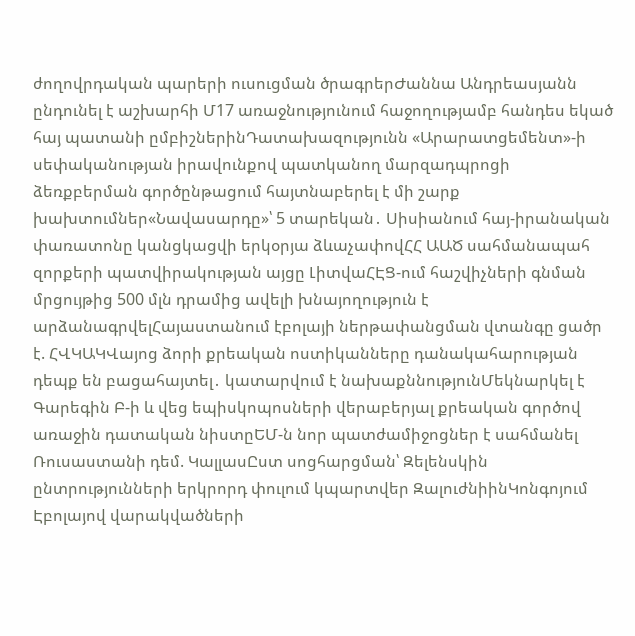ժողովրդական պարերի ուսուցման ծրագրերԺաննա Անդրեասյանն ընդունել է աշխարհի Մ17 առաջնությունում հաջողությամբ հանդես եկած հայ պատանի ըմբիշներինԴատախազությունն «Արարատցեմենտ»-ի սեփականության իրավունքով պատկանող մարզադպրոցի ձեռքբերման գործընթացում հայտնաբերել է մի շարք խախտումներ«Նավասարդը»՝ 5 տարեկան․ Սիսիանում հայ-իրանական փառատոնը կանցկացվի երկօրյա ձևաչափովՀՀ ԱԱԾ սահմանապահ զորքերի պատվիրակության այցը ԼիտվաՀԷՑ-ում հաշվիչների գնման մրցույթից 500 մլն դրամից ավելի խնայողություն է արձանագրվելՀայաստանում էբոլայի ներթափանցման վտանգը ցածր է. ՀՎԿԱԿՎայոց ձորի քրեական ոստիկանները դանակահարության դեպք են բացահայտել․ կատարվում է նախաքննությունՄեկնարկել է Գարեգին Բ-ի և վեց եպիսկոպոսների վերաբերյալ քրեական գործով առաջին դատական նիստըԵՄ-ն նոր պատժամիջոցներ է սահմանել Ռուսաստանի դեմ. ԿալլասԸստ սոցհարցման՝ Զելենսկին ընտրությունների երկրորդ փուլում կպարտվեր ԶալուժնիինԿոնգոյում Էբոլայով վարակվածների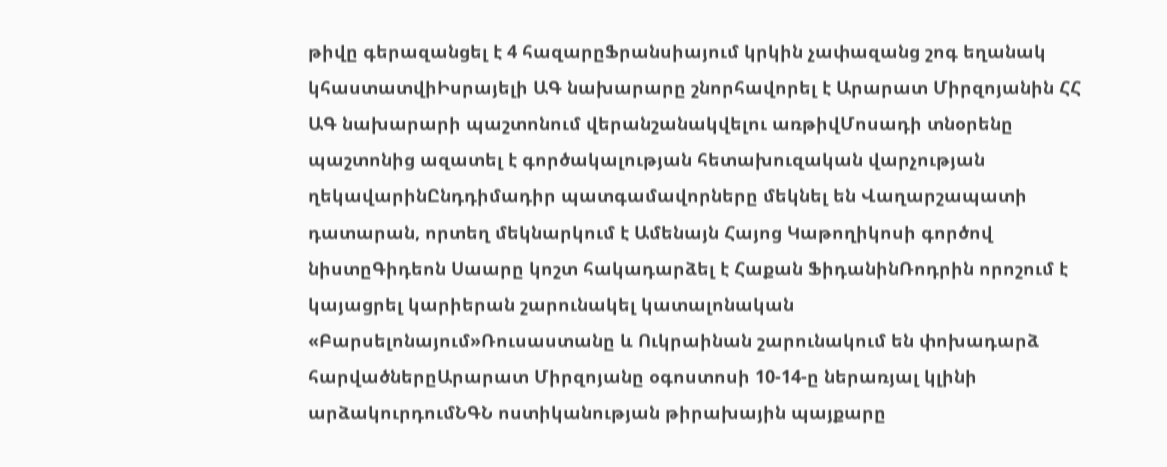թիվը գերազանցել է 4 հազարըՖրանսիայում կրկին չափազանց շոգ եղանակ կհաստատվիԻսրայելի ԱԳ նախարարը շնորհավորել է Արարատ Միրզոյանին ՀՀ ԱԳ նախարարի պաշտոնում վերանշանակվելու առթիվՄոսադի տնօրենը պաշտոնից ազատել է գործակալության հետախուզական վարչության ղեկավարինԸնդդիմադիր պատգամավորները մեկնել են Վաղարշապատի դատարան, որտեղ մեկնարկում է Ամենայն Հայոց Կաթողիկոսի գործով նիստըԳիդեոն Սաարը կոշտ հակադարձել է Հաքան ՖիդանինՌոդրին որոշում է կայացրել կարիերան շարունակել կատալոնական «Բարսելոնայում»Ռուսաստանը և Ուկրաինան շարունակում են փոխադարձ հարվածներըԱրարատ Միրզոյանը օգոստոսի 10-14-ը ներառյալ կլինի արձակուրդումՆԳՆ ոստիկանության թիրախային պայքարը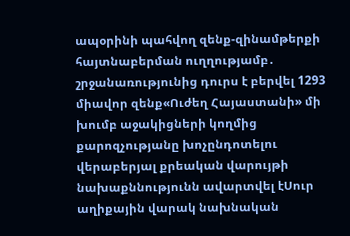ապօրինի պահվող զենք-զինամթերքի հայտնաբերման ուղղությամբ․ շրջանառությունից դուրս է բերվել 1293 միավոր զենք«Ուժեղ Հայաստանի» մի խումբ աջակիցների կողմից քարոզչությանը խոչընդոտելու վերաբերյալ քրեական վարույթի նախաքննությունն ավարտվել էՍուր աղիքային վարակ նախնական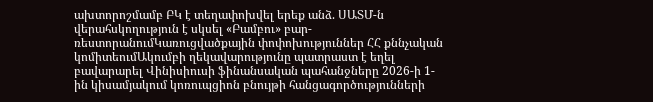ախտորոշմամբ ԲԿ է տեղափոխվել երեք անձ. ՍԱՏՄ-ն վերահսկողություն է սկսել «Բամբու» բար-ռեստորանումԿառուցվածքային փոփոխություններ ՀՀ քննչական կոմիտեումԱկումբի ղեկավարությունը պատրաստ է եղել բավարարել Վինիսիուսի ֆինանսական պահանջները 2026-ի 1-ին կիսամյակում կոռուպցիոն բնույթի հանցագործությունների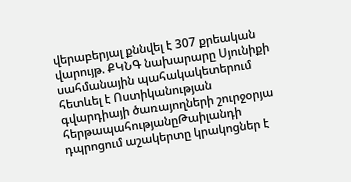վերաբերյալ քննվել է 307 քրեական վարույթ. ՔԿՆԳ նախարարը Սյունիքի սահմանային պահակակետերում հետևել է Ոստիկանության գվարդիայի ծառայողների շուրջօրյա հերթապահությանըԹաիլանդի դպրոցում աշակերտը կրակոցներ է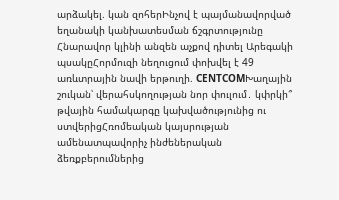արձակել. կան զոհերԻնչով է պայմանավորված եղանակի կանխատեսման ճշգրտությունը Հնարավոր կլինի անզեն աչքով դիտել Արեգակի պսակըՀորմուզի նեղուցում փոխվել է 49 առևտրային նավի երթուղի. CENTCOMԽաղային շուկան՝ վերահսկողության նոր փուլում․ կփրկի՞ թվային համակարգը կախվածությունից ու ստվերիցՀռոմեական կայսրության ամենատպավորիչ ինժեներական ձեռքբերումներից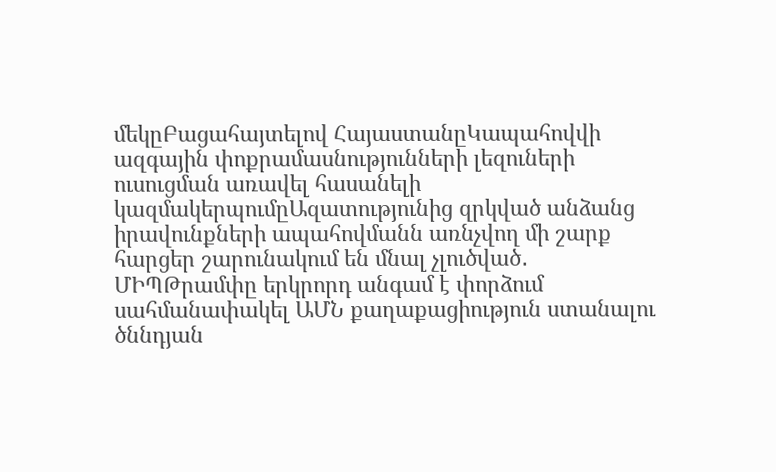մեկըԲացահայտելով ՀայաստանըԿապահովվի ազգային փոքրամասնությունների լեզուների ուսուցման առավել հասանելի կազմակերպումըԱզատությունից զրկված անձանց իրավունքների ապահովմանն առնչվող մի շարք հարցեր շարունակում են մնալ չլուծված․ ՄԻՊԹրամփը երկրորդ անգամ է փորձում սահմանափակել ԱՄՆ քաղաքացիություն ստանալու ծննդյան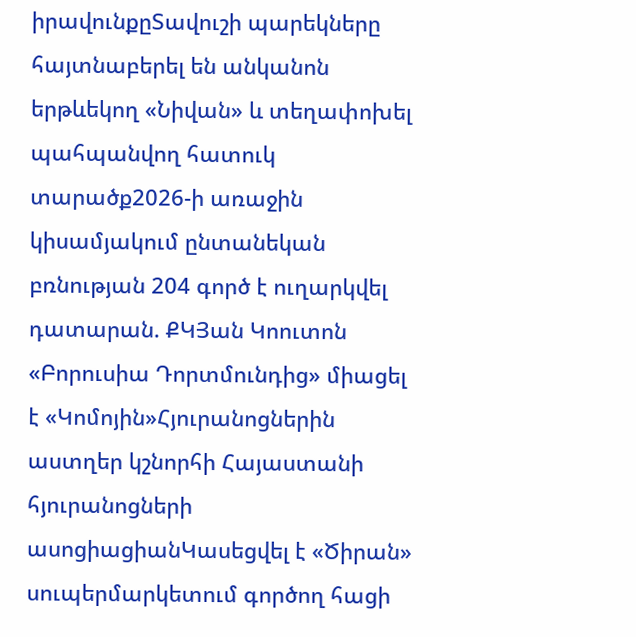իրավունքըՏավուշի պարեկները հայտնաբերել են անկանոն երթևեկող «Նիվան» և տեղափոխել պահպանվող հատուկ տարածք2026-ի առաջին կիսամյակում ընտանեկան բռնության 204 գործ է ուղարկվել դատարան. ՔԿՅան Կոուտոն «Բորուսիա Դորտմունդից» միացել է «Կոմոյին»Հյուրանոցներին աստղեր կշնորհի Հայաստանի հյուրանոցների ասոցիացիանԿասեցվել է «Ծիրան» սուպերմարկետում գործող հացի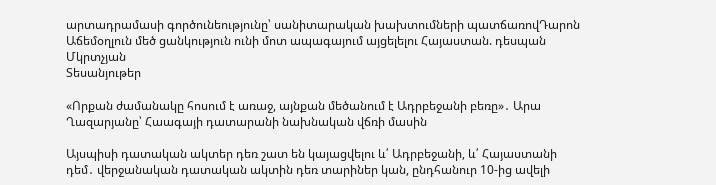արտադրամասի գործունեությունը՝ սանիտարական խախտումների պատճառովԴարոն Աճեմօղլուն մեծ ցանկություն ունի մոտ ապագայում այցելելու Հայաստան. դեսպան Մկրտչյան
Տեսանյութեր

«Որքան ժամանակը հոսում է առաջ, այնքան մեծանում է Ադրբեջանի բեռը»․ Արա Ղազարյանը՝ Հաագայի դատարանի նախնական վճռի մասին

Այսպիսի դատական ակտեր դեռ շատ են կայացվելու և՛ Ադրբեջանի, և՛ Հայաստանի դեմ․ վերջանական դատական ակտին դեռ տարիներ կան, ընդհանուր 10-ից ավելի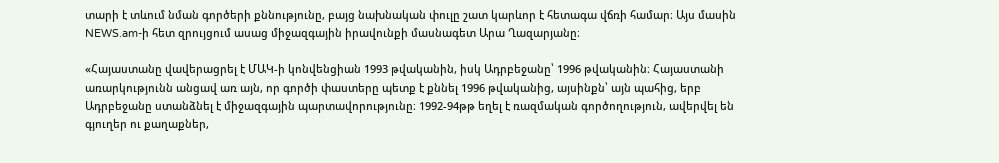տարի է տևում նման գործերի քննությունը, բայց նախնական փուլը շատ կարևոր է հետագա վճռի համար։ Այս մասին NEWS.am-ի հետ զրույցում ասաց միջազգային իրավունքի մասնագետ Արա Ղազարյանը։

«Հայաստանը վավերացրել է ՄԱԿ-ի կոնվենցիան 1993 թվականին, իսկ Ադրբեջանը՝ 1996 թվականին։ Հայաստանի առարկությունն անցավ առ այն, որ գործի փաստերը պետք է քննել 1996 թվականից, այսինքն՝ այն պահից, երբ Ադրբեջանը ստանձնել է միջազգային պարտավորությունը։ 1992-94թթ եղել է ռազմական գործողություն, ավերվել են գյուղեր ու քաղաքներ,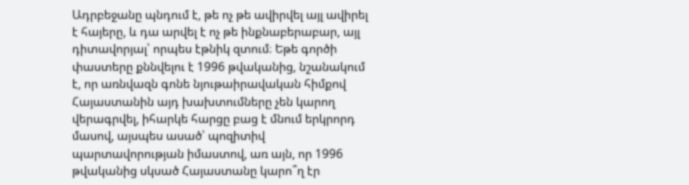Ադրբեջանը պնդում է, թե ոչ թե ավիրվել այլ ավիրել է հայերը, և դա արվել է ոչ թե ինքնաբերաբար, այլ դիտավորյալ՝ որպես էթնիկ զտում։ Եթե գործի փաստերը քննվելու է 1996 թվականից, նշանակում է, որ առնվազն գոնե նյութաիրավական հիմքով Հայաստանին այդ խախտումները չեն կարող վերագրվել, իհարկե հարցը բաց է մնում երկրորդ մասով, այսպես ասած՝ պոզիտիվ պարտավորության իմաստով, առ այն, որ 1996 թվականից սկսած Հայաստանը կարո՞ղ էր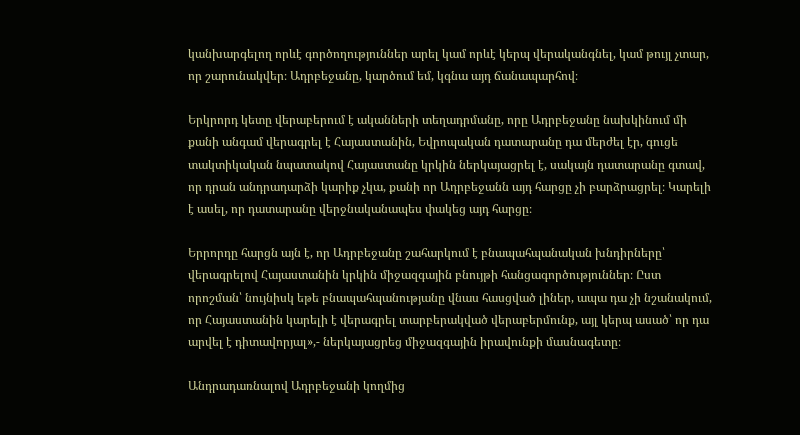կանխարգելող որևէ գործողություններ արել կամ որևէ կերպ վերականգնել, կամ թույլ չտար, որ շարունակվեր։ Ադրբեջանը, կարծում եմ, կգնա այդ ճանապարհով։

Երկրորդ կետը վերաբերում է ականների տեղադրմանը, որը Ադրբեջանը նախկինում մի քանի անգամ վերագրել է Հայաստանին, Եվրոպական դատարանը դա մերժել էր, գուցե տակտիկական նպատակով Հայաստանը կրկին ներկայացրել է, սակայն դատարանը գտավ, որ դրան անդրադարձի կարիք չկա, քանի որ Ադրբեջանն այդ հարցը չի բարձրացրել։ Կարելի է ասել, որ դատարանը վերջնականապես փակեց այդ հարցը։

Երրորդը հարցն այն է, որ Ադրբեջանը շահարկում է բնապահպանական խնդիրները՝ վերագրելով Հայաստանին կրկին միջազգային բնույթի հանցագործություններ։ Ըստ որոշման՝ նույնիսկ եթե բնապահպանությանը վնաս հասցված լիներ, ապա դա չի նշանակում, որ Հայաստանին կարելի է վերագրել տարբերակված վերաբերմունք, այլ կերպ ասած՝ որ դա արվել է դիտավորյալ»,- ներկայացրեց միջազգային իրավունքի մասնագետը։

Անդրադառնալով Ադրբեջանի կողմից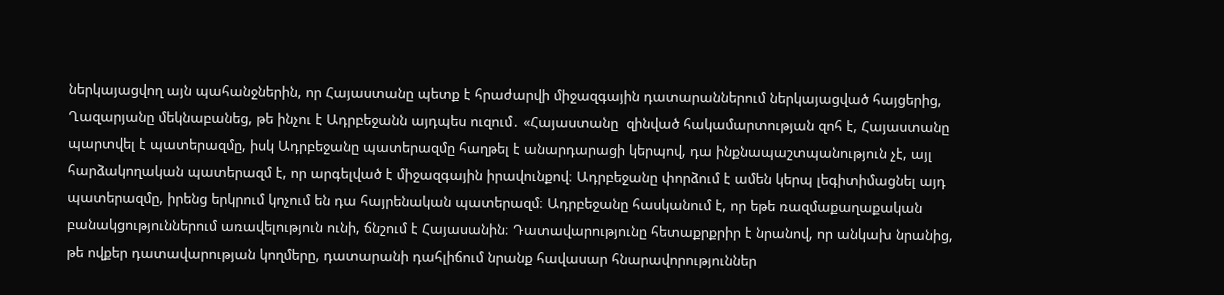ներկայացվող այն պահանջներին, որ Հայաստանը պետք է հրաժարվի միջազգային դատարաններում ներկայացված հայցերից, Ղազարյանը մեկնաբանեց, թե ինչու է Ադրբեջանն այդպես ուզում․ «Հայաստանը  զինված հակամարտության զոհ է, Հայաստանը պարտվել է պատերազմը, իսկ Ադրբեջանը պատերազմը հաղթել է անարդարացի կերպով, դա ինքնապաշտպանություն չէ, այլ հարձակողական պատերազմ է, որ արգելված է միջազգային իրավունքով։ Ադրբեջանը փորձում է ամեն կերպ լեգիտիմացնել այդ պատերազմը, իրենց երկրում կոչում են դա հայրենական պատերազմ։ Ադրբեջանը հասկանում է, որ եթե ռազմաքաղաքական բանակցություններում առավելություն ունի, ճնշում է Հայասանին։ Դատավարությունը հետաքրքրիր է նրանով, որ անկախ նրանից, թե ովքեր դատավարության կողմերը, դատարանի դահլիճում նրանք հավասար հնարավորություններ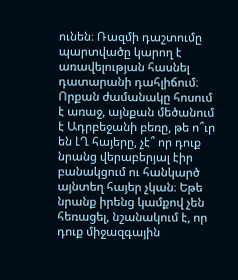ունեն։ Ռազմի դաշտումը պարտվածը կարող է առավելության հասնել դատարանի դահլիճում։ Որքան ժամանակը հոսում է առաջ, այնքան մեծանում է Ադրբեջանի բեռը, թե ո՞ւր են ԼՂ հայերը, չէ՞ որ դուք նրանց վերաբերյալ էիր բանակցում ու հանկարծ այնտեղ հայեր չկան։ Եթե նրանք իրենց կամքով չեն հեռացել, նշանակում է, որ դուք միջազգային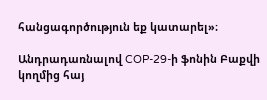հանցագործություն եք կատարել»։

Անդրադառնալով COP-29-ի ֆոնին Բաքվի կողմից հայ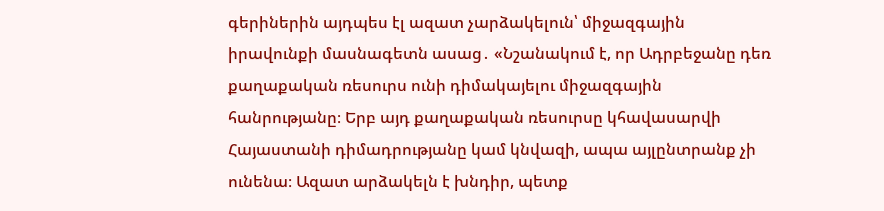գերիներին այդպես էլ ազատ չարձակելուն՝ միջազգային իրավունքի մասնագետն ասաց․ «Նշանակում է, որ Ադրբեջանը դեռ քաղաքական ռեսուրս ունի դիմակայելու միջազգային հանրությանը։ Երբ այդ քաղաքական ռեսուրսը կհավասարվի Հայաստանի դիմադրությանը կամ կնվազի, ապա այլընտրանք չի ունենա։ Ազատ արձակելն է խնդիր, պետք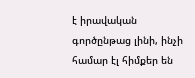է իրավական գործընթաց լինի, ինչի համար էլ հիմքեր են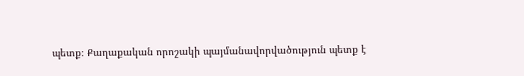պետք։ Քաղաքական որոշակի պայմանավորվածություն պետք է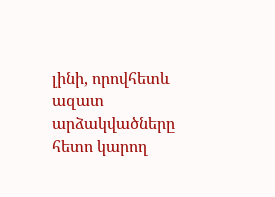լինի, որովհետև ազատ արձակվածները հետո կարող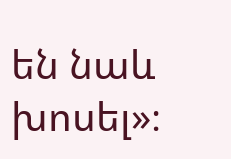են նաև խոսել»։